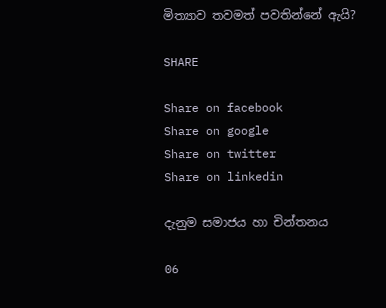මිත්‍යාව තවමත් පවතින්නේ ඇයි?

SHARE

Share on facebook
Share on google
Share on twitter
Share on linkedin

දැනුම සමාජය හා චින්තනය

06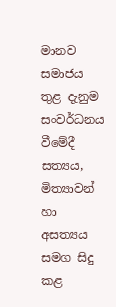මානව සමාජය තුළ දැනුම සංවර්ධනය වීමේදී සත්‍යය, මිත්‍යාවන් හා අසත්‍යය සමග සිදු කළ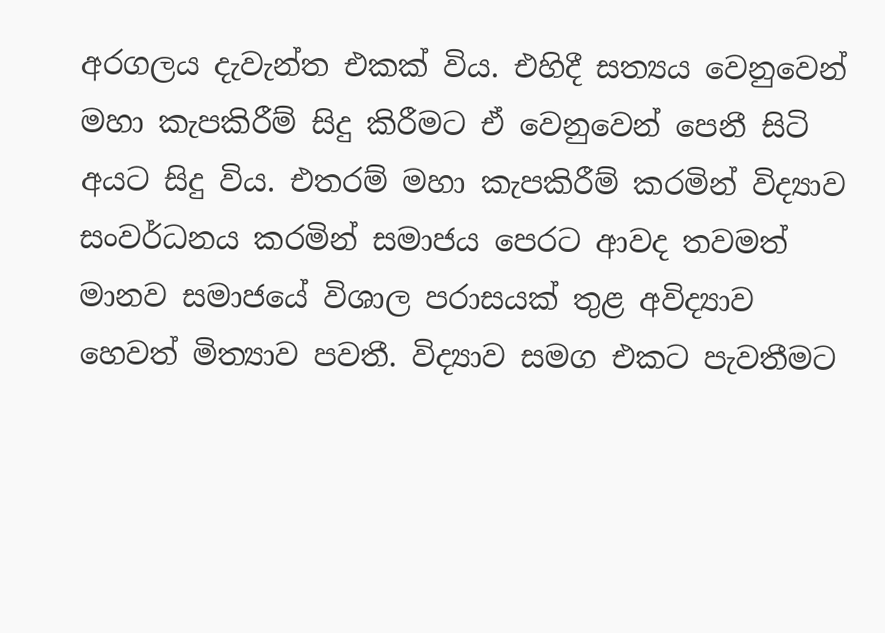අරගලය දැවැන්ත එකක් විය. එහිදී සත්‍යය වෙනුවෙන් මහා කැපකිරීම් සිදු කිරීමට ඒ වෙනුවෙන් පෙනී සිටි අයට සිදු විය. එතරම් මහා කැපකිරීම් කරමින් විද්‍යාව සංවර්ධනය කරමින් සමාජය පෙරට ආවද තවමත් මානව සමාජයේ විශාල පරාසයක් තුළ අවිද්‍යාව හෙවත් මිත්‍යාව පවතී. විද්‍යාව සමග එකට පැවතීමට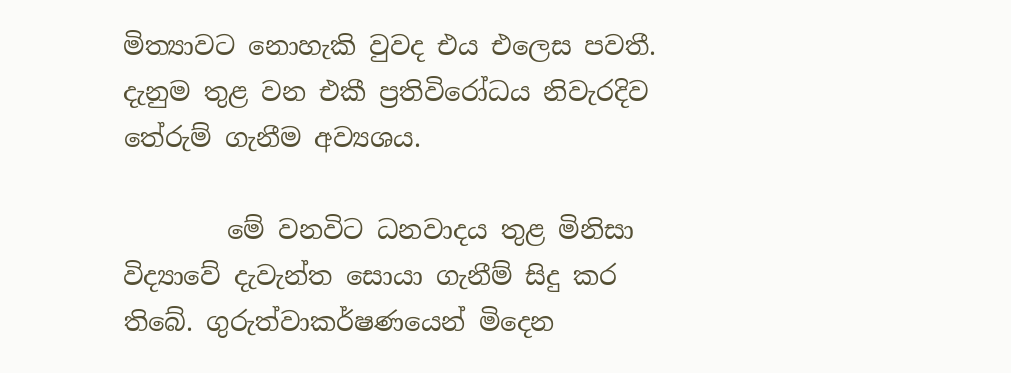මිත්‍යාවට නොහැකි වුවද එය එලෙස පවතී. දැනුම තුළ වන එකී ප්‍රතිවිරෝධය නිවැරදිව තේරුම් ගැනීම අව්‍යශය.

        මේ වනවිට ධනවාදය තුළ මිනිසා විද්‍යාවේ දැවැන්ත සොයා ගැනීම් සිදු කර තිබේ. ගුරුත්වාකර්ෂණයෙන් මිදෙන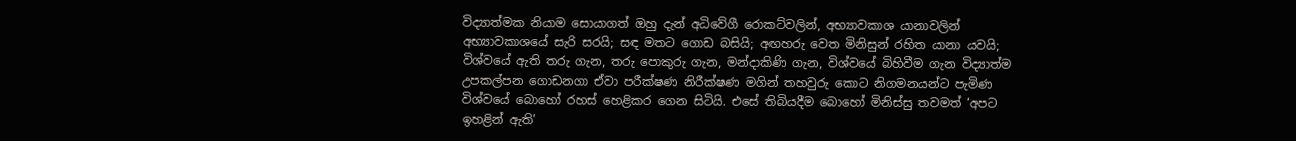විද්‍යාත්මක නියාම සොයාගත් ඔහු දැන් අධිවේගී රොකට්වලින්, අභ්‍යාවකාශ යානාවලින් අභ්‍යාවකාශයේ සැරි සරයි; සඳ මතට ගොඩ බසියි; අඟහරු වෙත මිනිසුන් රහිත යානා යවයි; විශ්වයේ ඇති තරු ගැන, තරු පොකුරු ගැන, මන්දාකිණි ගැන, විශ්වයේ බිහිවීම ගැන විද්‍යාත්ම උපකල්පන ගොඩනගා ඒවා පරීක්ෂණ නිරීක්ෂණ මගින් තහවුරු කොට නිගමනයන්ට පැමිණ විශ්වයේ බොහෝ රහස් හෙළිකර ගෙන සිටියි. එසේ තිබියදීම බොහෝ මිනිස්සු තවමත් ‘අපට ඉහළින් ඇති’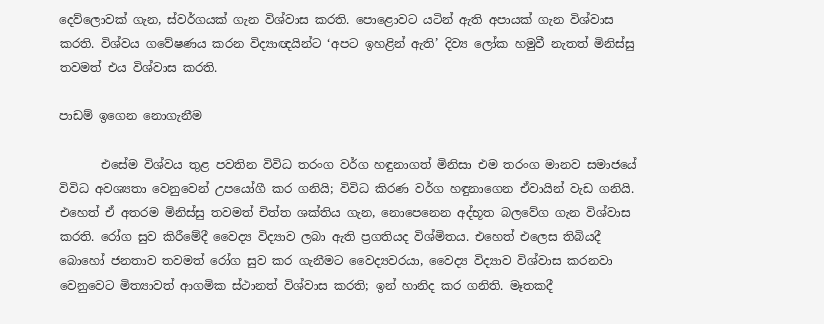දෙව්ලොවක් ගැන, ස්වර්ගයක් ගැන විශ්වාස කරති. පොළොවට යටින් ඇති අපායක් ගැන විශ්වාස කරති. විශ්වය ගවේෂණය කරන විද්‍යාඥයින්ට ‘අපට ඉහළින් ඇති’ දිව්‍ය ලෝක හමුවී නැතත් මිනිස්සු තවමත් එය විශ්වාස කරති.

පාඩම් ඉගෙන නොගැනීම

       එසේම විශ්වය තුළ පවතින විවිධ තරංග වර්ග හඳුනාගත් මිනිසා එම තරංග මානව සමාජයේ විවිධ අවශ්‍යතා වෙනුවෙන් උපයෝගී කර ගනියි; විවිධ කිරණ වර්ග හඳුනාගෙන ඒවායින් වැඩ ගනියි. එහෙත් ඒ අතරම මිනිස්සු තවමත් චිත්ත ශක්තිය ගැන, නොපෙනෙන අද්භූත බලවේග ගැන විශ්වාස කරති. රෝග සුව කිරීමේදී වෛද්‍ය විද්‍යාව ලබා ඇති ප්‍රගතියද විශ්මිතය. එහෙත් එලෙස තිබියදී බොහෝ ජනතාව තවමත් රෝග සුව කර ගැනීමට වෛද්‍යවරයා, වෛද්‍ය විද්‍යාව විශ්වාස කරනවා වෙනුවෙට මිත්‍යාවත් ආගමික ස්ථානත් විශ්වාස කරති; ඉන් හානිද කර ගනිති. මෑතකදී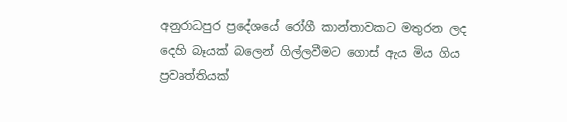අනුරාධපුර ප්‍රදේශයේ රෝගී කාන්තාවකට මතුරන ලද දෙහි බෑයක් බලෙන් ගිල්ලවීමට ගොස් ඇය මිය ගිය ප්‍රවෘත්තියක්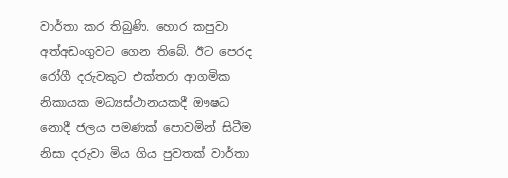වාර්තා කර තිබුණි. හොර කපුවා අත්අඩංගුවට ගෙන තිබේ. ඊට පෙරද රෝගී දරුවකුට එක්තරා ආගමික නිකායක මධ්‍යස්ථානයකදී ඖෂධ නොදී ජලය පමණක් පොවමින් සිටීම නිසා දරුවා මිය ගිය පුවතක් වාර්තා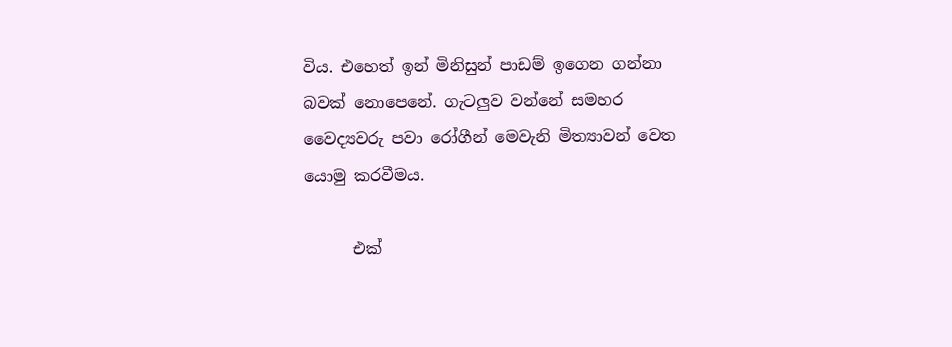විය. එහෙත් ඉන් මිනිසුන් පාඩම් ඉගෙන ගන්නා බවක් නොපෙනේ. ගැටලුව වන්නේ සමහර වෛද්‍යවරු පවා රෝගීන් මෙවැනි මිත්‍යාවන් වෙත යොමු කරවීමය.

      එක්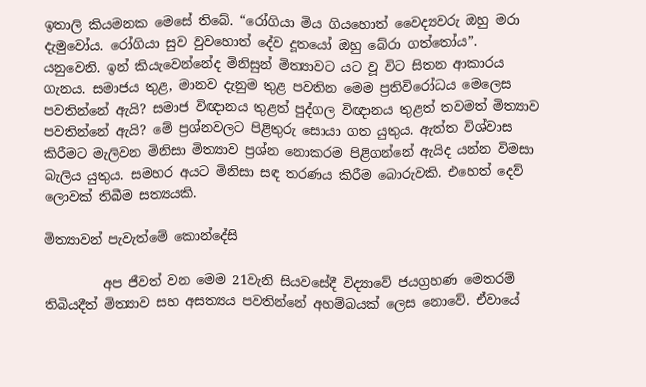ඉතාලි කියමනක මෙසේ තිබේ. “රෝගියා මිය ගියහොත් වෛද්‍යවරු ඔහු මරා දැමුවෝය. රෝගියා සුව වුවහොත් දේව දූතයෝ ඔහු බේරා ගත්තෝය”. යනුවෙනි. ඉන් කියැවෙන්නේද මිනිසුන් මිත්‍යාවට යට වූ විට සිතන ආකාරය ගැනය. සමාජය තුළ, මානව දැනුම තුළ පවතින මෙම ප්‍රතිවිරෝධය මෙලෙස පවතින්නේ ඇයි? සමාජ විඥානය තුළත් පුද්ගල විඥානය තුළත් තවමත් මිත්‍යාව පවතින්නේ ඇයි? මේ ප්‍රශ්නවලට පිළිතුරු සොයා ගත යුතුය. ඇත්ත විශ්වාස කිරීමට මැලිවන මිනිසා මිත්‍යාව ප්‍රශ්න නොකරම පිළිගන්නේ ඇයිද යන්න විමසා බැලිය යුතුය. සමහර අයට මිනිසා සඳ තරණය කිරීම බොරුවකි. එහෙත් දෙව් ලොවක් තිබීම සත්‍යයකි.

මිත්‍යාවන් පැවැත්මේ කොන්දේසි

         අප ජීවත් වන මෙම 21වැනි සියවසේදී විද්‍යාවේ ජයග්‍රහණ මෙතරම් තිබියදීත් මිත්‍යාව සහ අසත්‍යය පවතින්නේ අහම්බයක් ලෙස නොවේ. ඒවායේ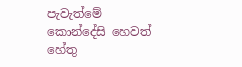පැවැත්මේ කොන්දේසි හෙවත් හේතු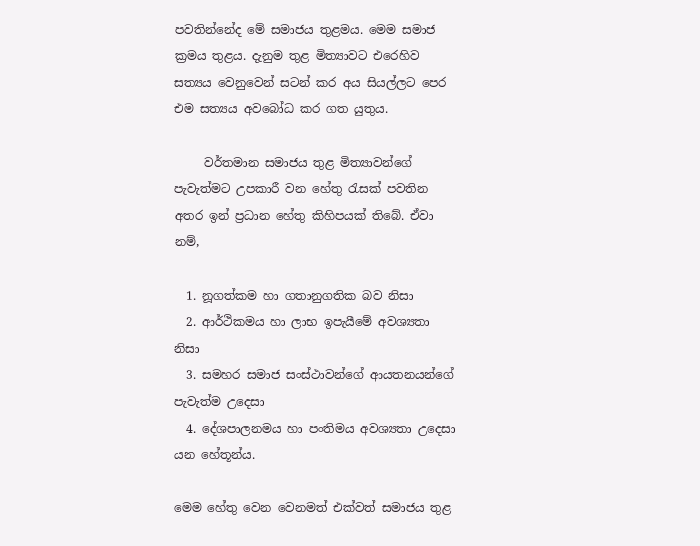පවතින්නේද මේ සමාජය තුළමය. මෙම සමාජ ක්‍රමය තුළය. දැනුම තුළ මිත්‍යාවට එරෙහිව සත්‍යය වෙනුවෙන් සටන් කර අය සියල්ලට පෙර එම සත්‍යය අවබෝධ කර ගත යුතුය.

     වර්තමාන සමාජය තුළ මිත්‍යාවන්ගේ පැවැත්මට උපකාරී වන හේතු රැසක් පවතින අතර ඉන් ප්‍රධාන හේතු කිහිපයක් තිබේ. ඒවා නම්,

  1. නූගත්කම හා ගතානුගතික බව නිසා
  2. ආර්ථිකමය හා ලාභ ඉපැයීමේ අවශ්‍යතා නිසා
  3. සමහර සමාජ සංස්ථාවන්ගේ ආයතනයන්ගේ පැවැත්ම උදෙසා
  4. දේශපාලනමය හා පංතිමය අවශ්‍යතා උදෙසා යන හේතූන්ය.

මෙම හේතු වෙන වෙනමත් එක්වත් සමාජය තුළ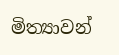මිත්‍යාවන්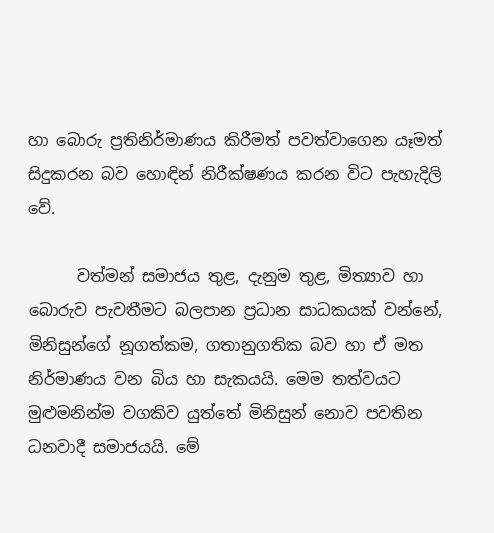හා බොරු ප්‍රතිනිර්මාණය කිරීමත් පවත්වාගෙන යෑමත් සිදුකරන බව හොඳින් නිරීක්ෂණය කරන විට පැහැදිලි වේ.

      වත්මන් සමාජය තුළ, දැනුම තුළ, මිත්‍යාව හා බොරුව පැවතීමට බලපාන ප්‍රධාන සාධකයක් වන්නේ, මිනිසුන්ගේ නූගත්කම, ගතානුගතික බව හා ඒ මත නිර්මාණය වන බිය හා සැකයයි. මෙම තත්වයට මුළුමනින්ම වගකිව යුත්තේ මිනිසුන් නොව පවතින ධනවාදී සමාජයයි. මේ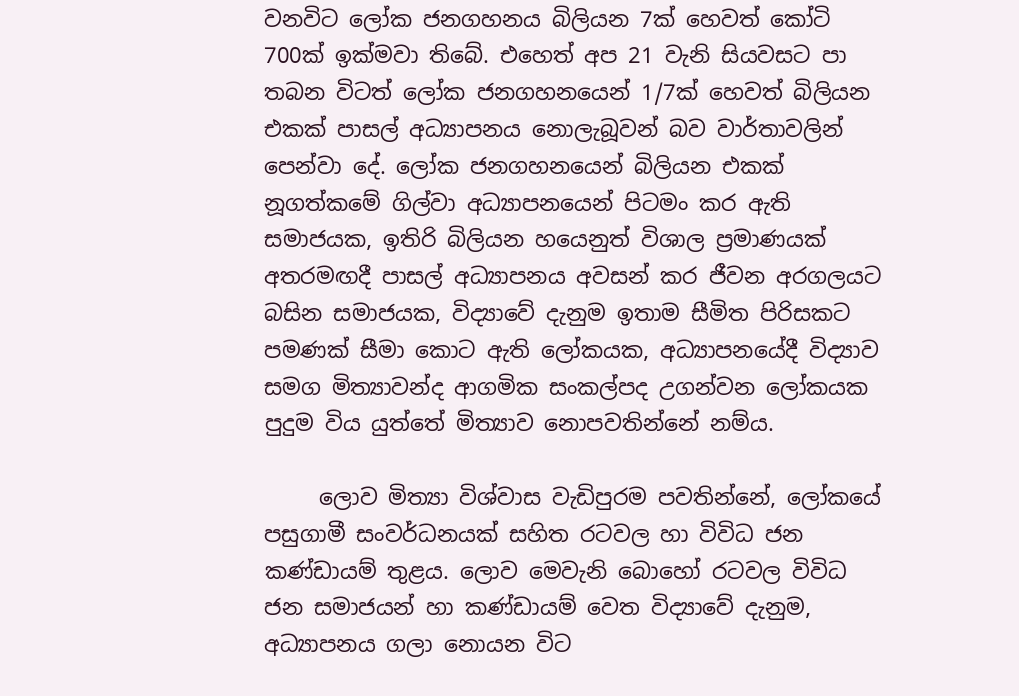වනවිට ලෝක ජනගහනය බිලියන 7ක් හෙවත් කෝටි 700ක් ඉක්මවා තිබේ. එහෙත් අප 21 වැනි සියවසට පා තබන විටත් ලෝක ජනගහනයෙන් 1/7ක් හෙවත් බිලියන එකක් පාසල් අධ්‍යාපනය නොලැබූවන් බව වාර්තාවලින් පෙන්වා දේ. ලෝක ජනගහනයෙන් බිලියන එකක් නූගත්කමේ ගිල්වා අධ්‍යාපනයෙන් පිටමං කර ඇති සමාජයක, ඉතිරි බිලියන හයෙනුත් විශාල ප්‍රමාණයක් අතරමඟදී පාසල් අධ්‍යාපනය අවසන් කර ජීවන අරගලයට බසින සමාජයක, විද්‍යාවේ දැනුම ඉතාම සීමිත පිරිසකට පමණක් සීමා කොට ඇති ලෝකයක, අධ්‍යාපනයේදී විද්‍යාව සමග මිත්‍යාවන්ද ආගමික සංකල්පද උගන්වන ලෝකයක පුදුම විය යුත්තේ මිත්‍යාව නොපවතින්නේ නම්ය.

     ලොව මිත්‍යා විශ්වාස වැඩිපුරම පවතින්නේ, ලෝකයේ පසුගාමී සංවර්ධනයක් සහිත රටවල හා විවිධ ජන කණ්ඩායම් තුළය. ලොව මෙවැනි බොහෝ රටවල විවිධ ජන සමාජයන් හා කණ්ඩායම් වෙත විද්‍යාවේ දැනුම, අධ්‍යාපනය ගලා නොයන විට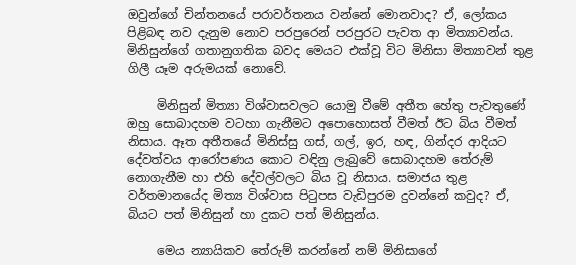ඔවුන්ගේ චින්තනයේ පරාවර්තනය වන්නේ මොනවාද? ඒ, ලෝකය පිළිබඳ නව දැනුම නොව පරපුරෙන් පරපුරට පැවත ආ මිත්‍යාවන්ය. මිනිසුන්ගේ ගතානුගතික බවද මෙයට එක්වූ විට මිනිසා මිත්‍යාවන් තුළ ගිලී යෑම අරුමයක් නොවේ.

     මිනිසුන් මිත්‍යා විශ්වාසවලට යොමු වීමේ අතීත හේතු පැවතුණේ ඔහු සොබාදහම වටහා ගැනීමට අපොහොසත් වීමත් ඊට බිය වීමත් නිසාය. ඈත අතීතයේ මිනිස්සු ගස්, ගල්, ඉර, හඳ, ගින්දර ආදියට දේවත්වය ආරෝපණය කොට වඳිනු ලැබුවේ සොබාදහම තේරුම් නොගැනීම හා එහි දේවල්වලට බිය වූ නිසාය. සමාජය තුළ වර්තමානයේද මිත්‍ය විශ්වාස පිටුපස වැඩිපුරම දුවන්නේ කවුද? ඒ, බියට පත් මිනිසුන් හා දුකට පත් මිනිසුන්ය.

     මෙය න්‍යායිකව තේරුම් කරන්නේ නම් මිනිසාගේ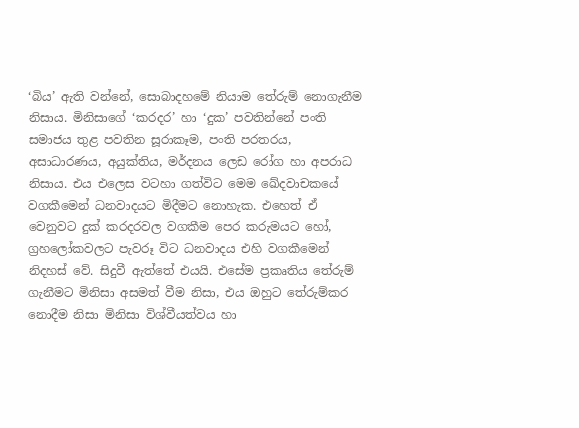‘බිය’ ඇති වන්නේ, සොබාදහමේ නියාම තේරුම් නොගැනීම නිසාය. මිනිසාගේ ‘කරදර’ හා ‘දුක’ පවතින්නේ පංති සමාජය තුළ පවතින සූරාකෑම, පංති පරතරය, අසාධාරණය, අයුක්තිය, මර්දනය ලෙඩ රෝග හා අපරාධ නිසාය. එය එලෙස වටහා ගත්විට මෙම ඛේදවාචකයේ වගකීමෙන් ධනවාදයට මිදීමට නොහැක. එහෙත් ඒ වෙනුවට දුක් කරදරවල වගකීම පෙර කරුමයට හෝ, ග්‍රහලෝකවලට පැවරූ විට ධනවාදය එහි වගකීමෙන් නිදහස් වේ. සිදුවී ඇත්තේ එයයි. එසේම ප්‍රකෘතිය තේරුම් ගැනීමට මිනිසා අසමත් වීම නිසා, එය ඔහුට තේරුම්කර නොදීම නිසා මිනිසා විශ්වීයත්වය හා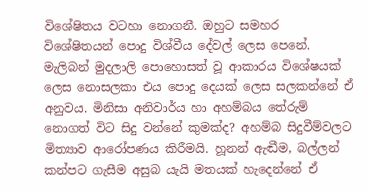විශේෂිතය වටහා නොගනී. ඔහුට සමහර විශේෂිතයන් පොදු විශ්වීය දේවල් ලෙස පෙනේ. මැලිබන් මුදලාලි පොහොසත් වූ ආකාරය විශේෂයක් ලෙස නොසලකා එය පොදු දෙයක් ලෙස සලකන්නේ ඒ අනුවය. මිනිසා අනිවාර්ය හා අහම්බය තේරුම් නොගත් විට සිදු වන්නේ කුමක්ද? අහම්බ සිදුවීම්වලට මිත්‍යාව ආරෝපණය කිරීමයි. හූනන් ඇඬීම, බල්ලන් කන්පට ගැසීම අසුබ යැයි මතයක් හැදෙන්නේ ඒ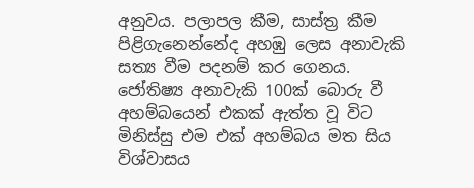අනුවය. පලාපල කීම, සාස්ත්‍ර කීම පිළිගැනෙන්නේද අහඹු ලෙස අනාවැකි සත්‍ය වීම පදනම් කර ගෙනය. ජෝතිෂ්‍ය අනාවැකි 100ක් බොරු වී අහම්බයෙන් එකක් ඇත්ත වූ විට මිනිස්සු එම එක් අහම්බය මත සිය විශ්වාසය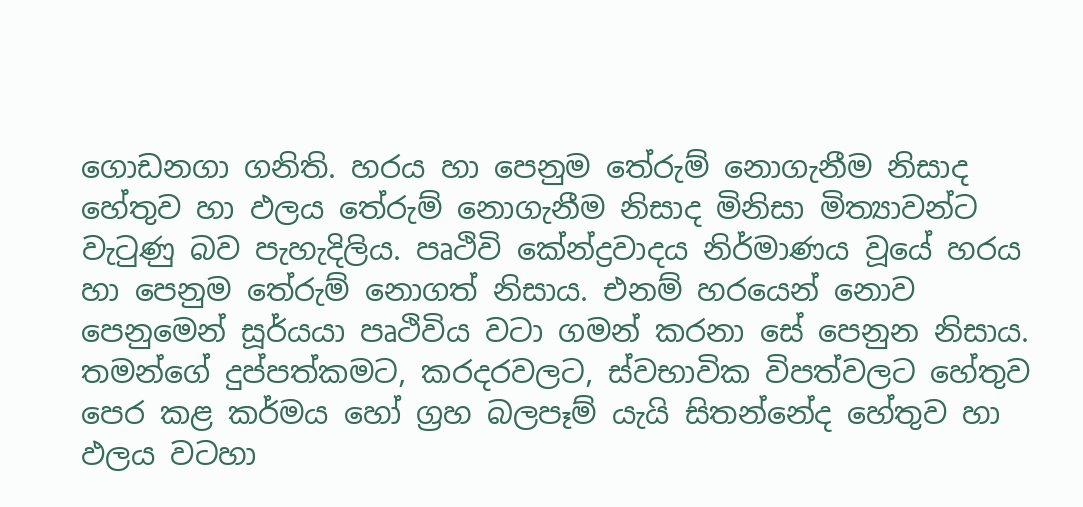ගොඩනගා ගනිති. හරය හා පෙනුම තේරුම් නොගැනීම නිසාද හේතුව හා ඵලය තේරුම් නොගැනීම නිසාද මිනිසා මිත්‍යාවන්ට වැටුණු බව පැහැදිලිය. පෘථිවි කේන්ද්‍රවාදය නිර්මාණය වූයේ හරය හා පෙනුම තේරුම් නොගත් නිසාය. එනම් හරයෙන් නොව පෙනුමෙන් සූර්යයා පෘථිවිය වටා ගමන් කරනා සේ පෙනුන නිසාය. තමන්ගේ දුප්පත්කමට, කරදරවලට, ස්වභාවික විපත්වලට හේතුව පෙර කළ කර්මය හෝ ග්‍රහ බලපෑම් යැයි සිතන්නේද හේතුව හා ඵලය වටහා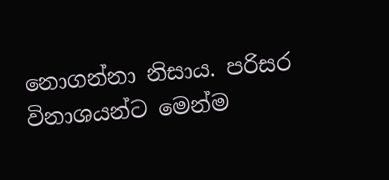නොගන්නා නිසාය. පරිසර විනාශයන්ට මෙන්ම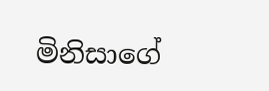මිනිසාගේ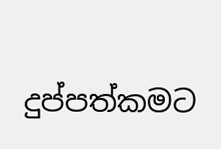දුප්පත්කමට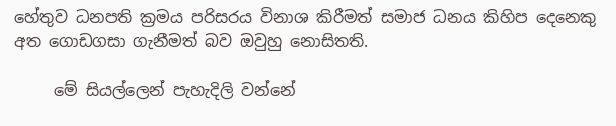හේතුව ධනපති ක්‍රමය පරිසරය විනාශ කිරීමත් සමාජ ධනය කිහිප දෙනෙකු අත ගොඩගසා ගැනීමත් බව ඔවුහු නොසිතති.

     මේ සියල්ලෙන් පැහැදිලි වන්නේ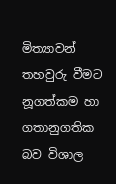මිත්‍යාවන් තහවුරු වීමට නූගත්කම හා ගතානුගතික බව විශාල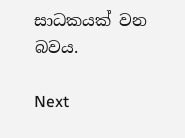සාධකයක් වන බවය.

Next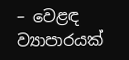– වෙළඳ ව්‍යාපාරයක්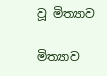වූ මිත්‍යාව

මිත්‍යාව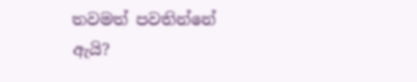තවමත් පවතින්නේ ඇයි?